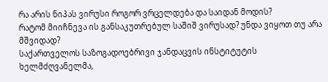რა არის ნიპას ვირუსი როგორ ვრცელდება და საიდან მოდის?
რატომ მიიჩნევა ის განსაკუთრებულ საშიშ ვირუსად? უნდა ვიყოთ თუ არა მშვიდად?
საქართველოს საზოგადოებრივი ჯანდაცვის ინსტიტუტის ხელმძღვანელმა,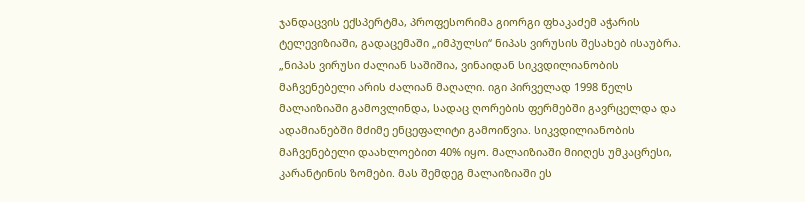ჯანდაცვის ექსპერტმა, პროფესორიმა გიორგი ფხაკაძემ აჭარის ტელევიზიაში, გადაცემაში „იმპულსი“ ნიპას ვირუსის შესახებ ისაუბრა.
„ნიპას ვირუსი ძალიან საშიშია, ვინაიდან სიკვდილიანობის მაჩვენებელი არის ძალიან მაღალი. იგი პირველად 1998 წელს მალაიზიაში გამოვლინდა, სადაც ღორების ფერმებში გავრცელდა და ადამიანებში მძიმე ენცეფალიტი გამოიწვია. სიკვდილიანობის მაჩვენებელი დაახლოებით 40% იყო. მალაიზიაში მიიღეს უმკაცრესი, კარანტინის ზომები. მას შემდეგ მალაიზიაში ეს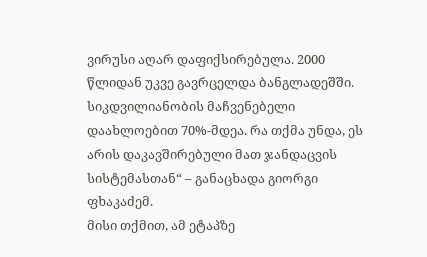ვირუსი აღარ დაფიქსირებულა. 2000 წლიდან უკვე გავრცელდა ბანგლადეშში. სიკდვილიანობის მაჩვენებელი დაახლოებით 70%-მდეა. რა თქმა უნდა, ეს არის დაკავშირებული მათ ჯანდაცვის სისტემასთან“ – განაცხადა გიორგი ფხაკაძემ.
მისი თქმით, ამ ეტაპზე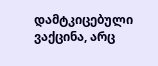დამტკიცებული ვაქცინა, არც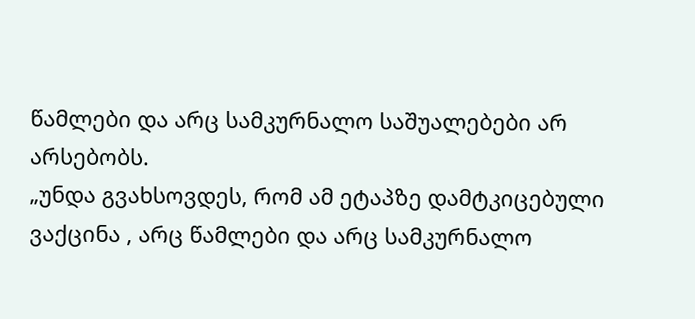წამლები და არც სამკურნალო საშუალებები არ არსებობს.
„უნდა გვახსოვდეს, რომ ამ ეტაპზე დამტკიცებული ვაქცინა , არც წამლები და არც სამკურნალო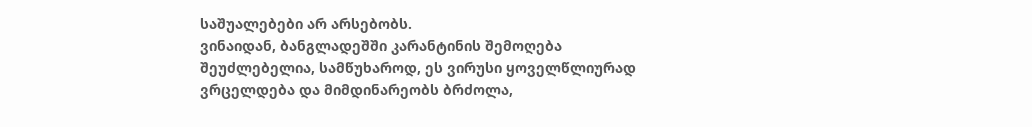საშუალებები არ არსებობს.
ვინაიდან, ბანგლადეშში კარანტინის შემოღება შეუძლებელია, სამწუხაროდ, ეს ვირუსი ყოველწლიურად ვრცელდება და მიმდინარეობს ბრძოლა,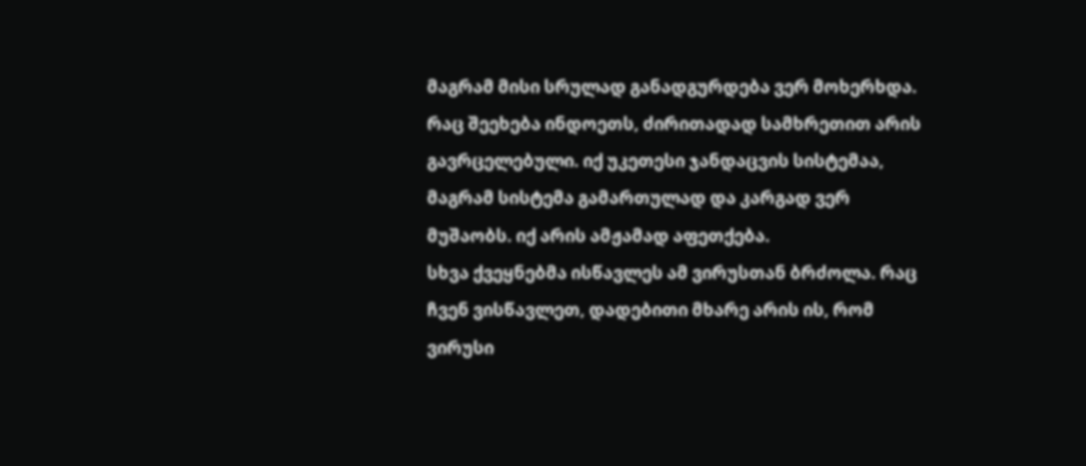მაგრამ მისი სრულად განადგურდება ვერ მოხერხდა.
რაც შეეხება ინდოეთს, ძირითადად სამხრეთით არის გავრცელებული. იქ უკეთესი ჯანდაცვის სისტემაა, მაგრამ სისტემა გამართულად და კარგად ვერ მუშაობს. იქ არის ამჟამად აფეთქება.
სხვა ქვეყნებმა ისწავლეს ამ ვირუსთან ბრძოლა. რაც ჩვენ ვისწავლეთ, დადებითი მხარე არის ის, რომ ვირუსი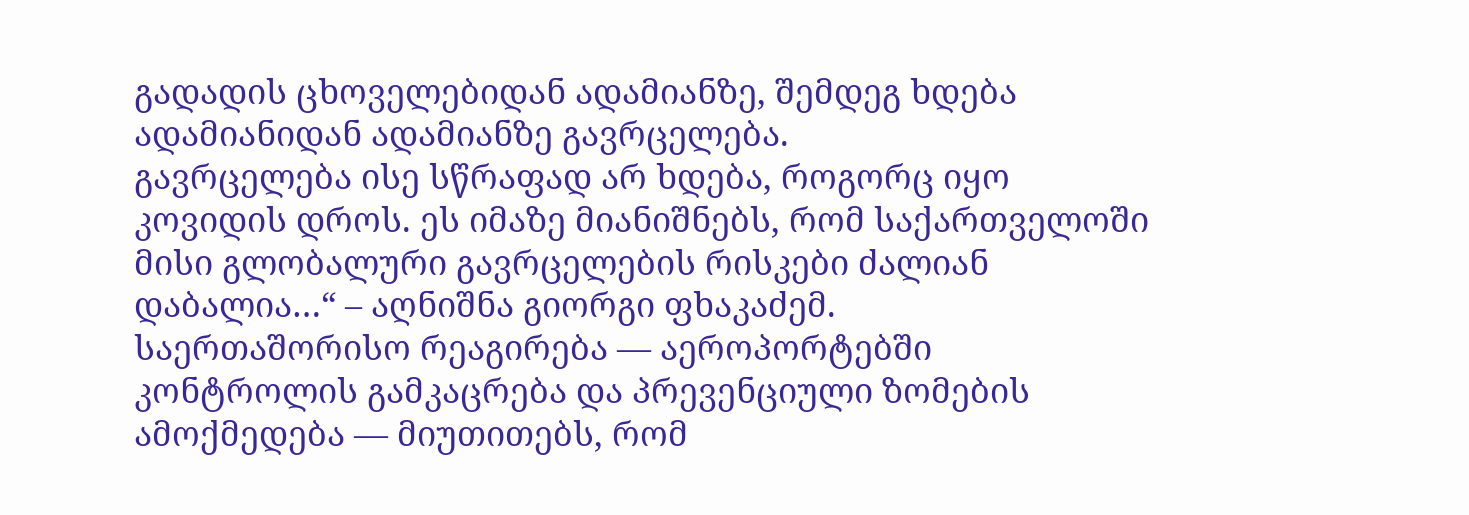გადადის ცხოველებიდან ადამიანზე, შემდეგ ხდება ადამიანიდან ადამიანზე გავრცელება.
გავრცელება ისე სწრაფად არ ხდება, როგორც იყო კოვიდის დროს. ეს იმაზე მიანიშნებს, რომ საქართველოში მისი გლობალური გავრცელების რისკები ძალიან დაბალია…“ – აღნიშნა გიორგი ფხაკაძემ.
საერთაშორისო რეაგირება — აეროპორტებში კონტროლის გამკაცრება და პრევენციული ზომების ამოქმედება — მიუთითებს, რომ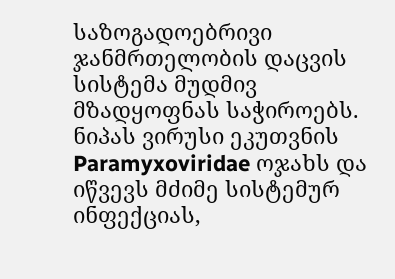საზოგადოებრივი ჯანმრთელობის დაცვის სისტემა მუდმივ მზადყოფნას საჭიროებს.
ნიპას ვირუსი ეკუთვნის Paramyxoviridae ოჯახს და იწვევს მძიმე სისტემურ ინფექციას,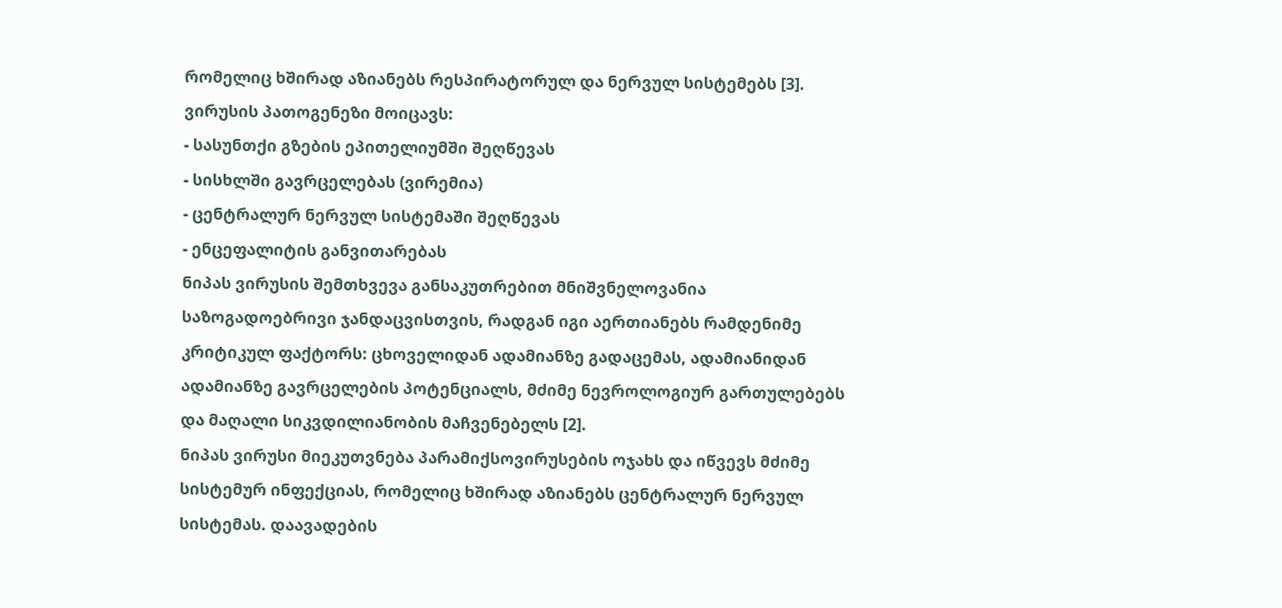რომელიც ხშირად აზიანებს რესპირატორულ და ნერვულ სისტემებს [3].
ვირუსის პათოგენეზი მოიცავს:
- სასუნთქი გზების ეპითელიუმში შეღწევას
- სისხლში გავრცელებას (ვირემია)
- ცენტრალურ ნერვულ სისტემაში შეღწევას
- ენცეფალიტის განვითარებას
ნიპას ვირუსის შემთხვევა განსაკუთრებით მნიშვნელოვანია საზოგადოებრივი ჯანდაცვისთვის, რადგან იგი აერთიანებს რამდენიმე კრიტიკულ ფაქტორს: ცხოველიდან ადამიანზე გადაცემას, ადამიანიდან ადამიანზე გავრცელების პოტენციალს, მძიმე ნევროლოგიურ გართულებებს და მაღალი სიკვდილიანობის მაჩვენებელს [2].
ნიპას ვირუსი მიეკუთვნება პარამიქსოვირუსების ოჯახს და იწვევს მძიმე სისტემურ ინფექციას, რომელიც ხშირად აზიანებს ცენტრალურ ნერვულ სისტემას. დაავადების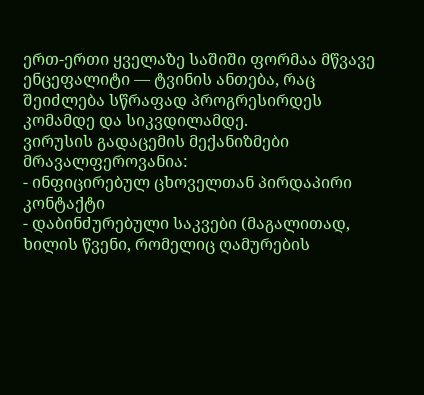ერთ-ერთი ყველაზე საშიში ფორმაა მწვავე ენცეფალიტი — ტვინის ანთება, რაც შეიძლება სწრაფად პროგრესირდეს კომამდე და სიკვდილამდე.
ვირუსის გადაცემის მექანიზმები მრავალფეროვანია:
- ინფიცირებულ ცხოველთან პირდაპირი კონტაქტი
- დაბინძურებული საკვები (მაგალითად, ხილის წვენი, რომელიც ღამურების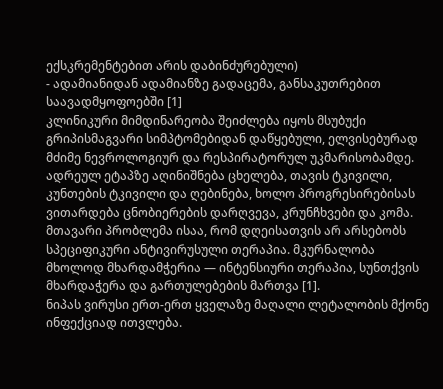ექსკრემენტებით არის დაბინძურებული)
- ადამიანიდან ადამიანზე გადაცემა, განსაკუთრებით საავადმყოფოებში [1]
კლინიკური მიმდინარეობა შეიძლება იყოს მსუბუქი გრიპისმაგვარი სიმპტომებიდან დაწყებული, ელვისებურად მძიმე ნევროლოგიურ და რესპირატორულ უკმარისობამდე. ადრეულ ეტაპზე აღინიშნება ცხელება, თავის ტკივილი, კუნთების ტკივილი და ღებინება, ხოლო პროგრესირებისას ვითარდება ცნობიერების დარღვევა, კრუნჩხვები და კომა.
მთავარი პრობლემა ისაა, რომ დღეისათვის არ არსებობს სპეციფიკური ანტივირუსული თერაპია. მკურნალობა მხოლოდ მხარდამჭერია — ინტენსიური თერაპია, სუნთქვის მხარდაჭერა და გართულებების მართვა [1].
ნიპას ვირუსი ერთ-ერთ ყველაზე მაღალი ლეტალობის მქონე ინფექციად ითვლება.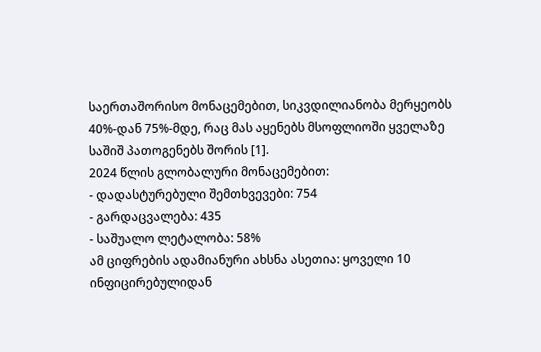საერთაშორისო მონაცემებით, სიკვდილიანობა მერყეობს 40%-დან 75%-მდე, რაც მას აყენებს მსოფლიოში ყველაზე საშიშ პათოგენებს შორის [1].
2024 წლის გლობალური მონაცემებით:
- დადასტურებული შემთხვევები: 754
- გარდაცვალება: 435
- საშუალო ლეტალობა: 58%
ამ ციფრების ადამიანური ახსნა ასეთია: ყოველი 10 ინფიცირებულიდან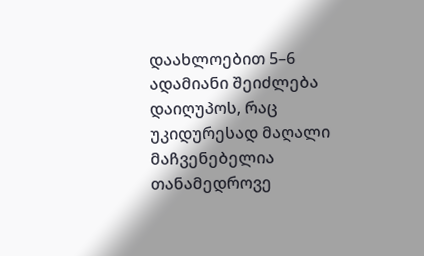დაახლოებით 5–6 ადამიანი შეიძლება დაიღუპოს, რაც უკიდურესად მაღალი მაჩვენებელია თანამედროვე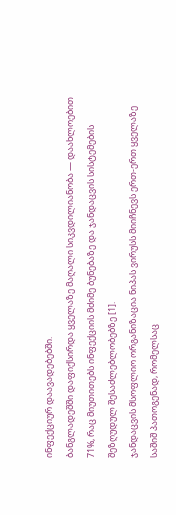ინფექციურ დაავადებებში.
ბანგლადეშში დაფიქსირდა ყველაზე მაღალი სიკვდილიანობა — დაახლოებით 71%, რაც მიუთითებს ინფექციის მძიმე ბუნებაზე და ჯანდაცვის სისტემების შეზღუდულ შესაძლებლობებზე [1].
ჯანდაცვის მსოფლიო ორგანიზაცია ნიპას ვირუსს მიიჩნევს ერთ-ერთ ყველაზე საშიშ პათოგენად, რომელსაც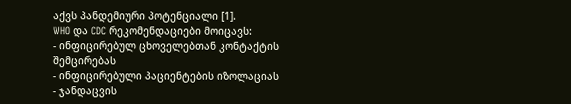აქვს პანდემიური პოტენციალი [1].
WHO და CDC რეკომენდაციები მოიცავს:
- ინფიცირებულ ცხოველებთან კონტაქტის შემცირებას
- ინფიცირებული პაციენტების იზოლაციას
- ჯანდაცვის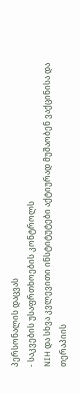პერსონალის დაცვას
- საკვების უსაფრთხოების კონტროლს
NIH და სხვა კვლევითი ინსტიტუტები აქტიურად მუშაობენ ვაქცინისა და თერაპიის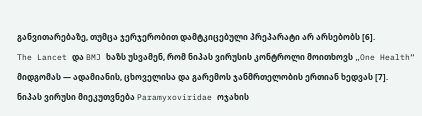განვითარებაზე, თუმცა ჯერჯერობით დამტკიცებული პრეპარატი არ არსებობს [6].
The Lancet და BMJ ხაზს უსვამენ, რომ ნიპას ვირუსის კონტროლი მოითხოვს „One Health“ მიდგომას — ადამიანის, ცხოველისა და გარემოს ჯანმრთელობის ერთიან ხედვას [7].
ნიპას ვირუსი მიეკუთვნება Paramyxoviridae ოჯახის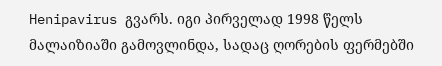Henipavirus გვარს. იგი პირველად 1998 წელს მალაიზიაში გამოვლინდა, სადაც ღორების ფერმებში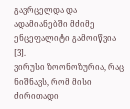გავრცელდა და ადამიანებში მძიმე ენცეფალიტი გამოიწვია [3].
ვირუსი ზოონოზურია, რაც ნიშნავს, რომ მისი ძირითადი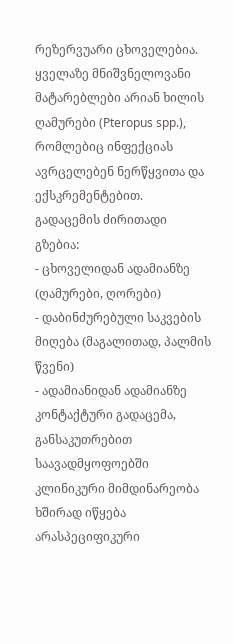რეზერვუარი ცხოველებია. ყველაზე მნიშვნელოვანი მატარებლები არიან ხილის ღამურები (Pteropus spp.), რომლებიც ინფექციას ავრცელებენ ნერწყვითა და ექსკრემენტებით.
გადაცემის ძირითადი გზებია:
- ცხოველიდან ადამიანზე (ღამურები, ღორები)
- დაბინძურებული საკვების მიღება (მაგალითად, პალმის წვენი)
- ადამიანიდან ადამიანზე კონტაქტური გადაცემა, განსაკუთრებით საავადმყოფოებში
კლინიკური მიმდინარეობა ხშირად იწყება არასპეციფიკური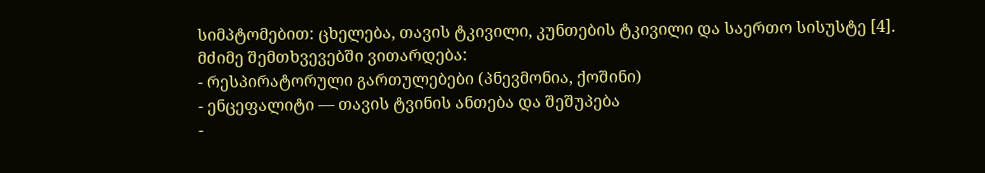სიმპტომებით: ცხელება, თავის ტკივილი, კუნთების ტკივილი და საერთო სისუსტე [4].
მძიმე შემთხვევებში ვითარდება:
- რესპირატორული გართულებები (პნევმონია, ქოშინი)
- ენცეფალიტი — თავის ტვინის ანთება და შეშუპება
-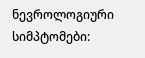ნევროლოგიური სიმპტომები: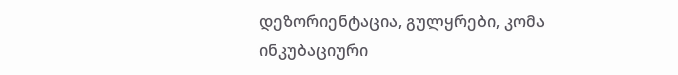დეზორიენტაცია, გულყრები, კომა
ინკუბაციური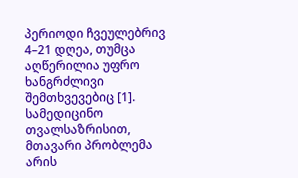პერიოდი ჩვეულებრივ 4–21 დღეა, თუმცა აღწერილია უფრო ხანგრძლივი შემთხვევებიც [1].
სამედიცინო თვალსაზრისით, მთავარი პრობლემა არის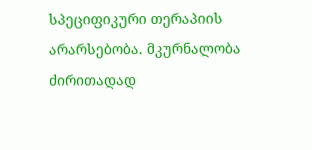სპეციფიკური თერაპიის არარსებობა. მკურნალობა ძირითადად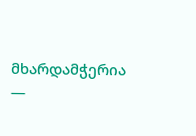მხარდამჭერია —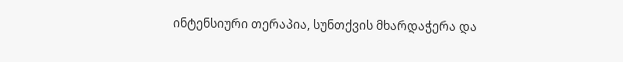ინტენსიური თერაპია, სუნთქვის მხარდაჭერა და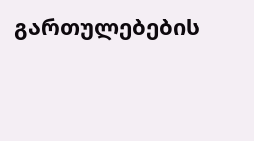გართულებების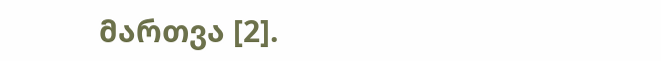მართვა [2].